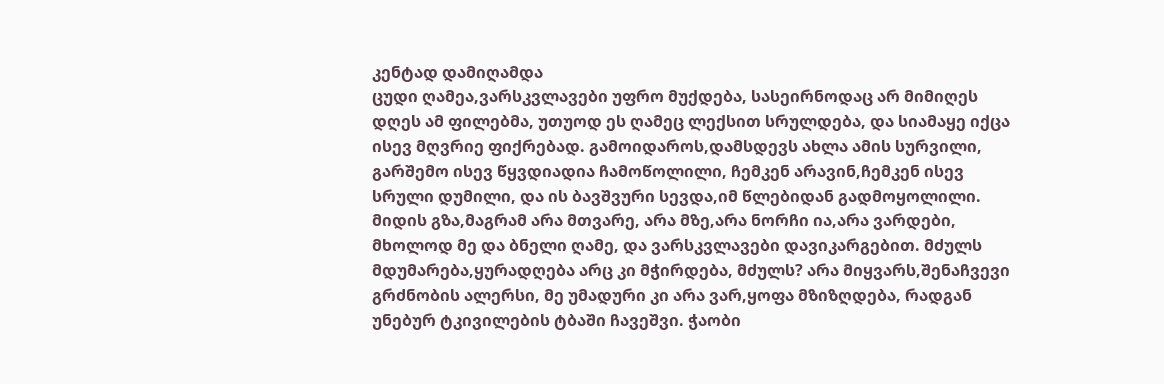კენტად დამიღამდა
ცუდი ღამეა,ვარსკვლავები უფრო მუქდება, სასეირნოდაც არ მიმიღეს დღეს ამ ფილებმა, უთუოდ ეს ღამეც ლექსით სრულდება, და სიამაყე იქცა ისევ მღვრიე ფიქრებად. გამოიდაროს,დამსდევს ახლა ამის სურვილი, გარშემო ისევ წყვდიადია ჩამოწოლილი, ჩემკენ არავინ,ჩემკენ ისევ სრული დუმილი, და ის ბავშვური სევდა,იმ წლებიდან გადმოყოლილი. მიდის გზა,მაგრამ არა მთვარე, არა მზე,არა ნორჩი ია,არა ვარდები, მხოლოდ მე და ბნელი ღამე, და ვარსკვლავები დავიკარგებით. მძულს მდუმარება,ყურადღება არც კი მჭირდება, მძულს? არა მიყვარს,შენაჩვევი გრძნობის ალერსი, მე უმადური კი არა ვარ,ყოფა მზიზღდება, რადგან უნებურ ტკივილების ტბაში ჩავეშვი. ჭაობი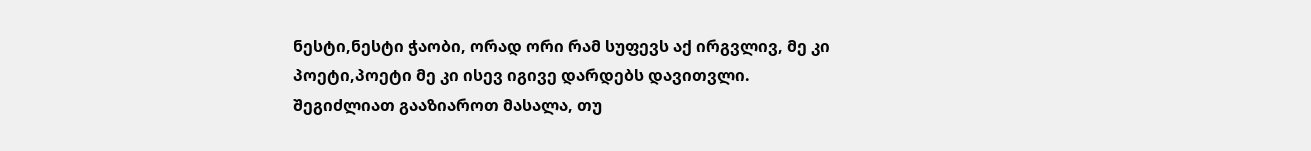ნესტი,ნესტი ჭაობი, ორად ორი რამ სუფევს აქ ირგვლივ, მე კი პოეტი,პოეტი მე კი ისევ იგივე დარდებს დავითვლი.
შეგიძლიათ გააზიაროთ მასალა, თუ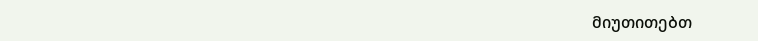მიუთითებთ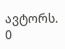ავტორს.
0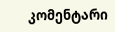კომენტარი